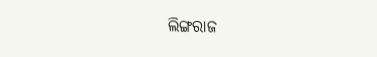ଲିଙ୍ଗରାଜ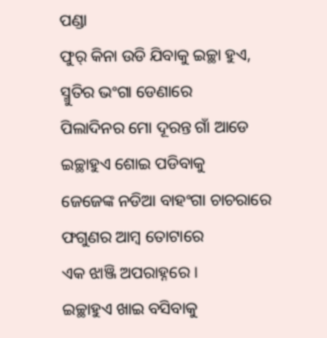ପଣ୍ଡା
ଫୁର୍ କିନା ଉଡି ଯିବାକୁ ଇଚ୍ଛା ହୁଏ,
ସ୍ମୁତିର ଭଂଗା ଡେଣାରେ
ପିଲାଦିନର ମୋ ଦୂରନ୍ତ ଗାଁ ଆଡେ
ଇଚ୍ଛାହୁଏ ଶୋଇ ପଡିବାକୁ
ଜେଜେଙ୍କ ନଡିଆ ବାହଂଗା ଚାଚରାରେ
ଫଗୁଣର ଆମ୍ବ ତୋଟାରେ
ଏକ ଝାଞ୍ଜି ଅପରାହ୍ନରେ ।
ଇଚ୍ଛାହୁଏ ଖାଇ ବସିବାକୁ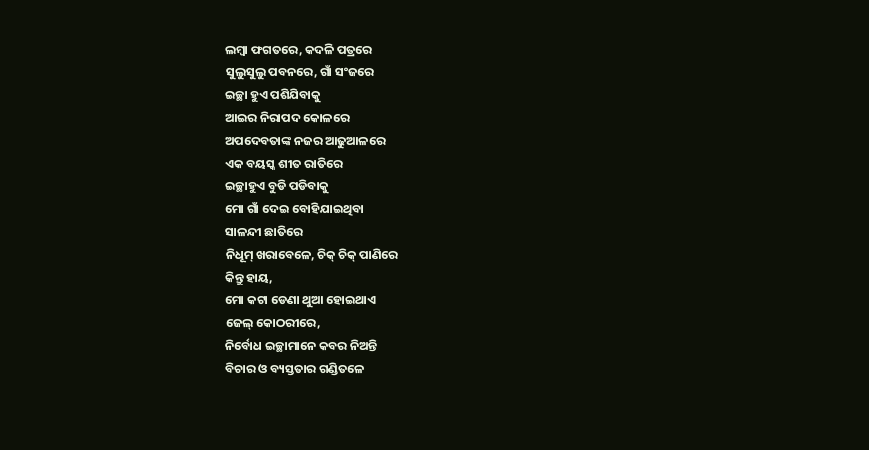ଲମ୍ବା ଫଗତରେ, କଦଳି ପତ୍ରରେ
ସୁଲୁସୁଲୁ ପବନରେ, ଗାଁ ସଂଜରେ
ଇଚ୍ଛା ହୁଏ ପଶିଯିବାକୁ
ଆଇର ନିରାପଦ କୋଳରେ
ଅପଦେବତାଙ୍କ ନଜର ଆଢୁଆଳରେ
ଏକ ବୟସ୍କ ଶୀତ ରାତିରେ
ଇଚ୍ଛାହୁଏ ବୁଡି ପଡିବାକୁ
ମୋ ଗାଁ ଦେଇ ବୋହିଯାଇଥିବା
ସାଳନ୍ଦୀ ଛାତିରେ
ନିଧୂମ୍ ଖରାବେଳେ, ଚିକ୍ ଚିକ୍ ପାଣିରେ
କିନ୍ତୁ ହାୟ,
ମୋ କଟା ଡେଣା ଥୁଆ ହୋଇଥାଏ
ଜେଲ୍ କୋଠରୀରେ,
ନିର୍ବୋଧ ଇଚ୍ଛାମାନେ କବର ନିଅନ୍ତି
ବିଚାର ଓ ବ୍ୟସ୍ତତାର ଗଣ୍ଡିତଳେ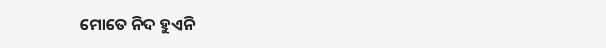ମୋତେ ନିଦ ହୁଏନି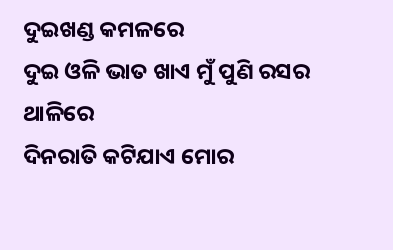ଦୁଇଖଣ୍ଡ କମଳରେ
ଦୁଇ ଓଳି ଭାତ ଖାଏ ମୁଁ ପୁଣି ରସର ଥାଳିରେ
ଦିନରାତି କଟିଯାଏ ମୋର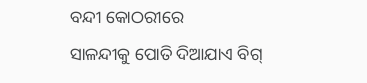ବନ୍ଦୀ କୋଠରୀରେ
ସାଳନ୍ଦୀକୁ ପୋତି ଦିଆଯାଏ ବିଗ୍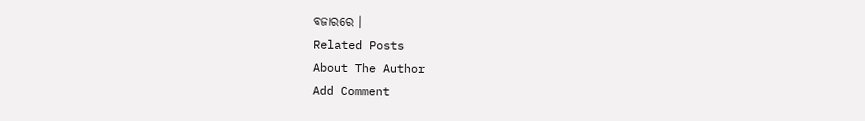ବଜାରରେ ।
Related Posts
About The Author
Add Comment